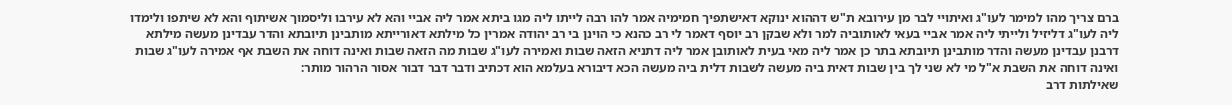ברם צריך מהו למימר לעו"ג ואיתויי לבר מן עירובא ת"ש דההוא ינוקא דאישתפיך חמימיה אמר להו רבה לייתו ליה מגו ביתא אמר ליה אביי והא לא עירבו וליסמוך אשיתוף והא לא שיתפו ולימדו ליה לעו"ג דליזיל ולייתי ליה אמר אביי בעאי לאותוביה למר ולא שבקן רב יוסף דאמר לי רב כהנא כי הוינן בי רב יהודה אמרין כל מילתא דאורייתא מותבינן תיובתא והדר עבדינן מעשה מילתא דרבנן עבדינן מעשה והדר מותבינן תיובתא בתר כן אמר ליה מאי בעית לאותובן אמר ליה דתניא הזאה שבות ואמירה לעו"ג שבות מה הזאה שבות ואינה דוחה את השבת אף אמירה לעו"ג שבות ואינה דוחה את השבת א"ל מי לא שני לך בין שבות דאית ביה מעשה לשבות דלית ביה מעשה הכא דיבורא בעלמא הוא דכתיב ודבר דבר דבור אסור הרהור מותר:
שאילתות דרב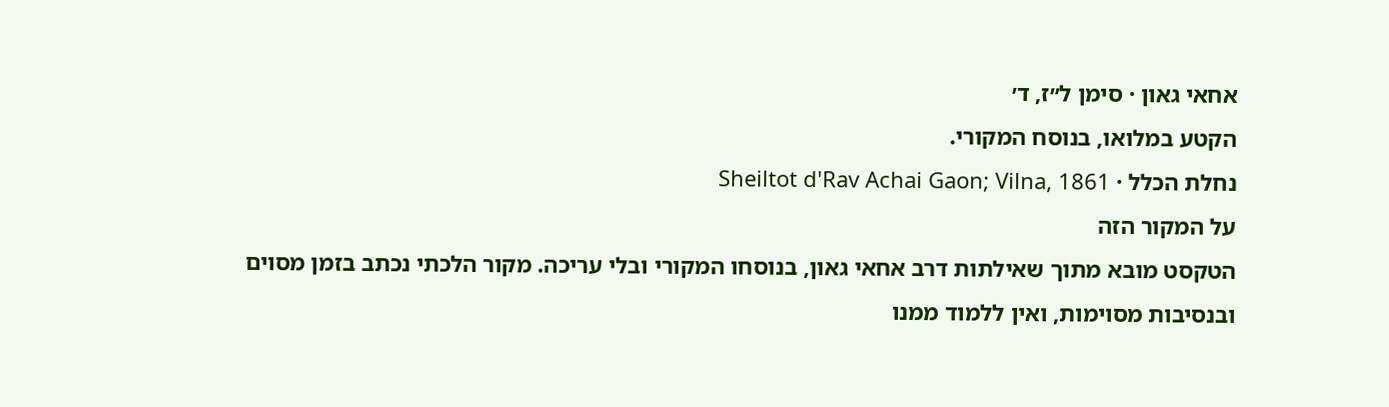אחאי גאון · סימן ל״ז, ד׳
הקטע במלואו, בנוסח המקורי.
נחלת הכלל · Sheiltot d'Rav Achai Gaon; Vilna, 1861
על המקור הזה
הטקסט מובא מתוך שאילתות דרב אחאי גאון, בנוסחו המקורי ובלי עריכה. מקור הלכתי נכתב בזמן מסוים ובנסיבות מסוימות, ואין ללמוד ממנו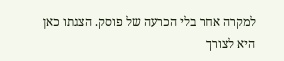למקרה אחר בלי הכרעה של פוסק. הצגתו כאן היא לצורך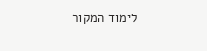לימוד המקור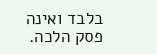בלבד ואינה פסק הלכה.